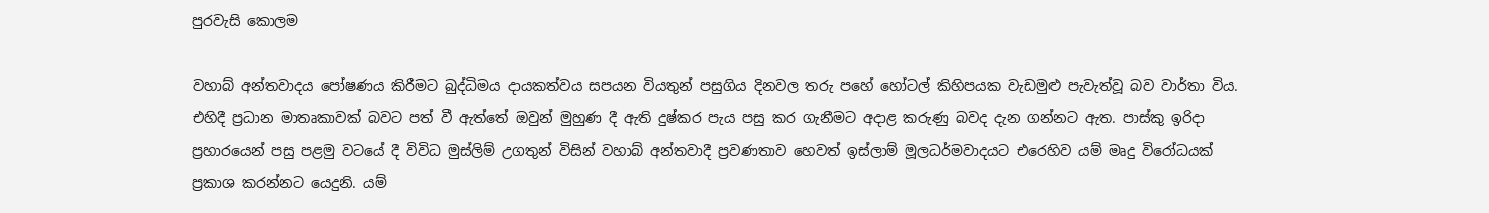පුරවැසි කොලම

වහාබ් අන්තවාදය පෝෂණය කිරීමට බුද්ධිමය දායකත්වය සපයන වියතුන් පසුගිය දිනවල තරු පහේ හෝටල් කිහිපයක වැඩමුළු පැවැත්වූ බව වාර්තා විය. එහිදී ප්‍රධාන මාතෘකාවක් බවට පත් වී ඇත්තේ ඔවුන් මුහුණ දී ඇති දුෂ්කර පැය පසු කර ගැනීමට අදාළ කරුණු බවද දැන ගන්නට ඇත. පාස්කු ඉරිදා ප්‍රහාරයෙන් පසු පළමු වටයේ දී විවිධ මුස්ලිම් උගතුන් විසින් වහාබ් අන්තවාදී ප්‍රවණතාව හෙවත් ඉස්ලාම් මූලධර්මවාදයට එරෙහිව යම් මෘදු විරෝධයක් ප්‍රකාශ කරන්නට යෙදුනි. යම්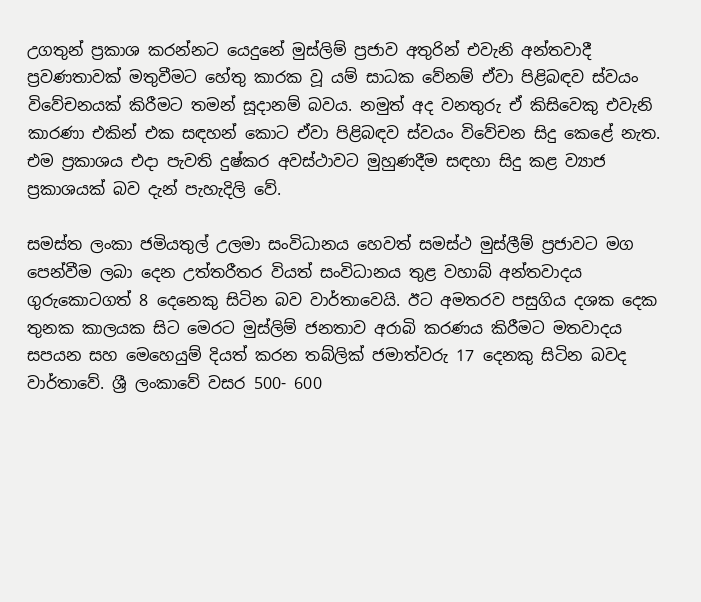උගතුන් ප්‍රකාශ කරන්නට යෙදුනේ මුස්ලිම් ප්‍රජාව අතුරින් එවැනි අන්තවාදී ප්‍රවණතාවක් මතුවීමට හේතු කාරක වූ යම් සාධක වේනම් ඒවා පිළිබඳව ස්වයං විවේචනයක් කිරීමට තමන් සූදානම් බවය. නමුත් අද වනතුරු ඒ කිසිවෙකු එවැනි කාරණා එකින් එක සඳහන් කොට ඒවා පිළිබඳව ස්වයං විවේචන සිදු කෙළේ නැත. එම ප්‍රකාශය එදා පැවති දුෂ්කර අවස්ථාවට මුහුණදීම සඳහා සිදු කළ ව්‍යාජ ප්‍රකාශයක් බව දැන් පැහැදිලි වේ.

සමස්ත ලංකා ජමියතුල් උලමා සංවිධානය හෙවත් සමස්ථ මුස්ලීම් ප්‍රජාවට මග පෙන්වීම ලබා දෙන උත්තරීතර වියත් සංවිධානය තුළ වහාබ් අන්තවාදය ගුරුකොටගත් 8 දෙනෙකු සිටින බව වාර්තාවෙයි. ඊට අමතරව පසුගිය දශක දෙක තුනක කාලයක සිට මෙරට මුස්ලිම් ජනතාව අරාබි කරණය කිරීමට මතවාදය සපයන සහ මෙහෙයුම් දියත් කරන තබ්ලික් ජමාත්වරු 17 දෙනකු සිටින බවද වාර්තාවේ. ශ්‍රී ලංකාවේ වසර 500- 600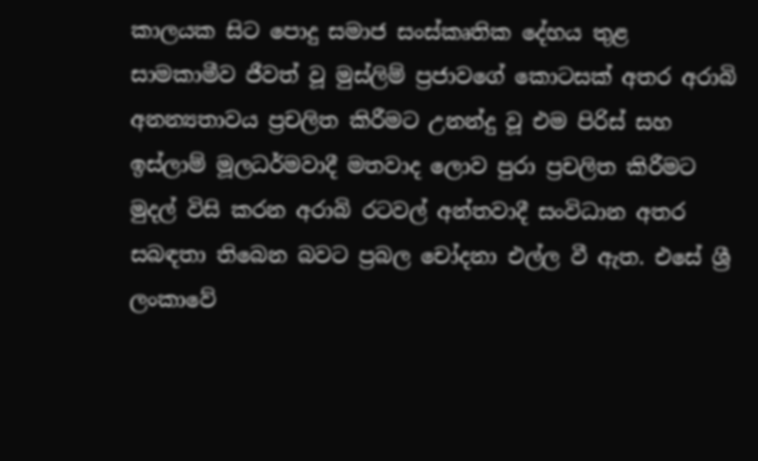කාලයක සිට පොදු සමාජ සංස්කෘතික දේහය තුළ සාමකාමීව ජීවත් වූ මුස්ලිම් ප්‍රජාවගේ කොටසක් අතර අරාබි අනන්‍යතාවය ප්‍රචලිත කිරීමට උනන්දු වූ එම පිරිස් සහ ඉස්ලාම් මූලධර්මවාදී මතවාද ලොව පුරා ප්‍රචලිත කිරීමට මුදල් විසි කරන අරාබි රටවල් අන්තවාදී සංවිධාන අතර සබඳතා තිබෙන බවට ප්‍රබල චෝදනා එල්ල වී ඇත. එසේ ශ්‍රී ලංකාවේ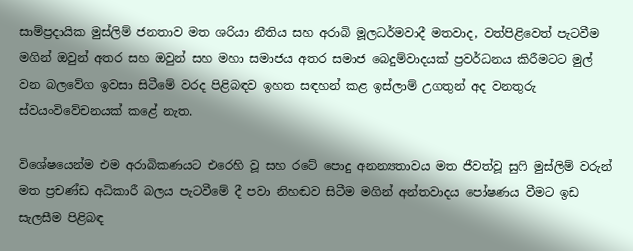සාම්ප්‍රදායික මුස්ලිම් ජනතාව මත ශරියා නීතිය සහ අරාබි මූලධර්මවාදී මතවාද, වත්පිළිවෙත් පැටවීම මගින් ඔවුන් අතර සහ ඔවුන් සහ මහා සමාජය අතර සමාජ බෙදුම්වාදයක් ප්‍රවර්ධනය කිරීමටට මුල් වන බලවේග ඉවසා සිටීමේ වරද පිළිබඳව ඉහත සඳහන් කළ ඉස්ලාම් උගතුන් අද වනතුරු ස්වයංවිවේචනයක් කළේ නැත.

විශේෂයෙන්ම එම අරාබිකණයට එරෙහි වූ සහ රටේ පොදු අනන්‍යතාවය මත ජීවත්වූ සුෆි මුස්ලිම් වරුන් මත ප්‍රචණ්ඩ අධිකාරී බලය පැටවීමේ දී පවා නිහඬව සිටීම මගින් අන්තවාදය පෝෂණය වීමට ඉඩ සැලසීම පිළිබඳ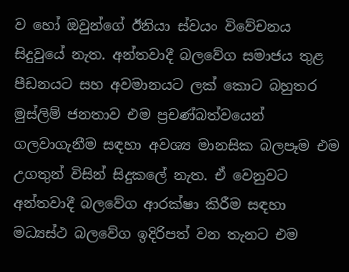ව හෝ ඔවුන්ගේ ඊනියා ස්වයං විවේචනය සිදුවුයේ නැත. අන්තවාදී බලවේග සමාජය තුළ පීඩනයට සහ අවමානයට ලක් කොට බහුතර මුස්ලිම් ජනතාව එම ප්‍රචණ්බත්වයෙන් ගලවාගැනීම සඳහා අවශ්‍ය මානසික බලපෑම එම උගතුන් විසින් සිදුකලේ නැත. ඒ වෙනුවට අන්තවාදී බලවේග ආරක්ෂා කිරීම සඳහා මධ්‍යස්ථ බලවේග ඉදිරිපත් වන තැනට එම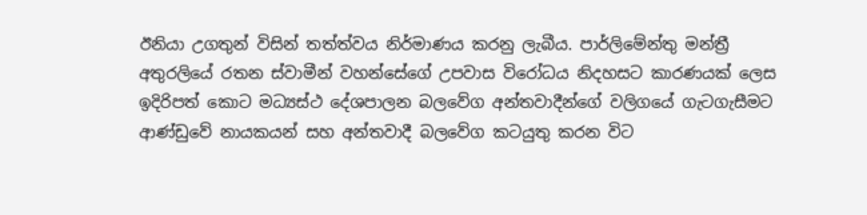ඊනියා උගතුන් විසින් තත්ත්වය නිර්මාණය කරනු ලැබීය. පාර්ලිමේන්තු මන්ත්‍රී අතුරලියේ රතන ස්වාමීන් වහන්සේගේ උපවාස විරෝධය නිදහසට කාරණයක් ලෙස ඉදිරිපත් කොට මධ්‍යස්ථ දේශපාලන බලවේග අන්තවාදීන්ගේ වලිගයේ ගැටගැසීමට ආණ්ඩුවේ නායකයන් සහ අන්තවාදී බලවේග කටයුතු කරන විට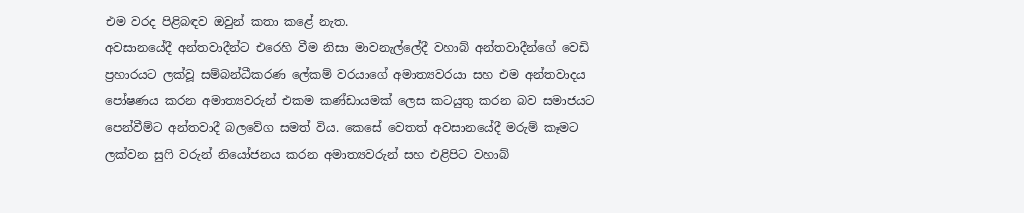එම වරද පිළිබඳව ඔවුන් කතා කළේ නැත.
අවසානයේදී අන්තවාදීන්ට එරෙහි වීම නිසා මාවනැල්ලේදී වහාබ් අන්තවාදීන්ගේ වෙඩි ප්‍රහාරයට ලක්වූ සම්බන්ධීකරණ ලේකම් වරයාගේ අමාත්‍යවරයා සහ එම අන්තවාදය පෝෂණය කරන අමාත්‍යවරුන් එකම කණ්ඩායමක් ලෙස කටයුතු කරන බව සමාජයට පෙන්වීම්ට අන්තවාදී බලවේග සමත් විය. කෙසේ වෙතත් අවසානයේදී මරුම් කෑමට ලක්වන සුෆි වරුන් නියෝජනය කරන අමාත්‍යවරුන් සහ එළිපිට වහාබ්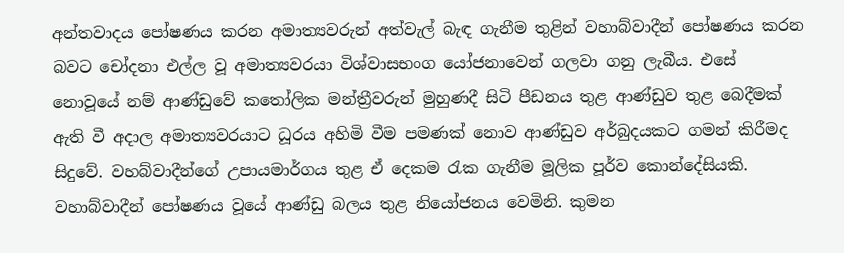අන්තවාදය පෝෂණය කරන අමාත්‍යවරුන් අත්වැල් බැඳ ගැනීම තුළින් වහාබ්වාදීන් පෝෂණය කරන බවට චෝදනා එල්ල වූ අමාත්‍යවරයා විශ්වාසභංග යෝජනාවෙන් ගලවා ගනු ලැබීය. එසේ නොවූයේ නම් ආණ්ඩුවේ කතෝලික මන්ත්‍රීවරුන් මුහුණදී සිටි පීඩනය තුළ ආණ්ඩුව තුළ බෙදීමක් ඇති වී අදාල අමාත්‍යවරයාට ධූරය අහිමි වීම පමණක් නොව ආණ්ඩුව අර්බුදයකට ගමන් කිරීමද සිදුවේ. වහබ්වාදීන්ගේ උපායමාර්ගය තුළ ඒ දෙකම රැක ගැනීම මූලික පූර්ව කොන්දේසියකි. වහාබ්වාදීන් පෝෂණය වූයේ ආණ්ඩු බලය තුළ නියෝජනය වෙමිනි. කුමන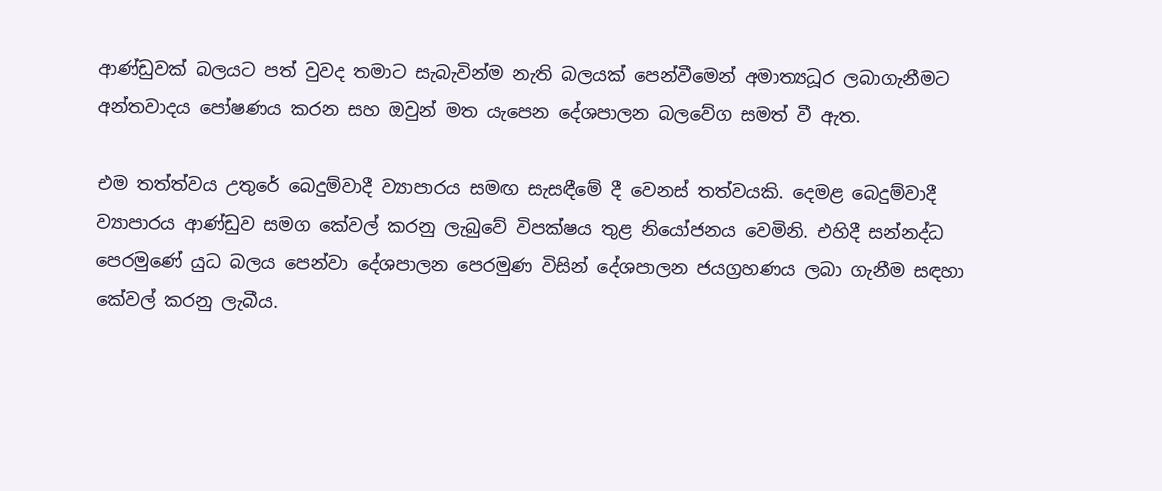ආණ්ඩුවක් බලයට පත් වුවද තමාට සැබැවින්ම නැති බලයක් පෙන්වීමෙන් අමාත්‍යධූර ලබාගැනීමට අන්තවාදය පෝෂණය කරන සහ ඔවුන් මත යැපෙන දේශපාලන බලවේග සමත් වී ඇත.

එම තත්ත්වය උතුරේ බෙදුම්වාදී ව්‍යාපාරය සමඟ සැසඳීමේ දී වෙනස් තත්වයකි. දෙමළ බෙදුම්වාදී ව්‍යාපාරය ආණ්ඩුව සමග කේවල් කරනු ලැබුවේ විපක්ෂය තුළ නියෝජනය වෙමිනි. එහිදී සන්නද්ධ පෙරමුණේ යුධ බලය පෙන්වා දේශපාලන පෙරමුණ විසින් දේශපාලන ජයග්‍රහණය ලබා ගැනීම සඳහා කේවල් කරනු ලැබීය.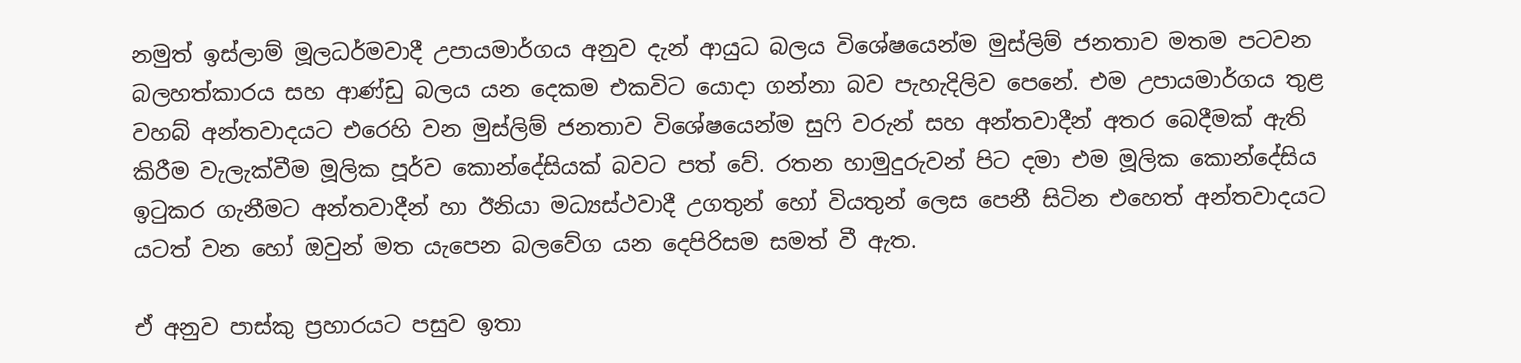නමුත් ඉස්ලාම් මූලධර්මවාදී උපායමාර්ගය අනුව දැන් ආයුධ බලය විශේෂයෙන්ම මුස්ලිම් ජනතාව මතම පටවන බලහත්කාරය සහ ආණ්ඩු බලය යන දෙකම එකවිට යොදා ගන්නා බව පැහැදිලිව පෙනේ. එම උපායමාර්ගය තුළ වහබ් අන්තවාදයට එරෙහි වන මුස්ලිම් ජනතාව විශේෂයෙන්ම සුෆි වරුන් සහ අන්තවාදීන් අතර බෙදීමක් ඇති කිරීම වැලැක්වීම මූලික පූර්ව කොන්දේසියක් බවට පත් වේ. රතන හාමුදුරුවන් පිට දමා එම මූලික කොන්දේසිය ඉටුකර ගැනීමට අන්තවාදීන් හා ඊනියා මධ්‍යස්ථවාදී උගතුන් හෝ වියතුන් ලෙස පෙනී සිටින එහෙත් අන්තවාදයට යටත් වන හෝ ඔවුන් මත යැපෙන බලවේග යන දෙපිරිසම සමත් වී ඇත.

ඒ අනුව පාස්කු ප්‍රහාරයට පසුව ඉතා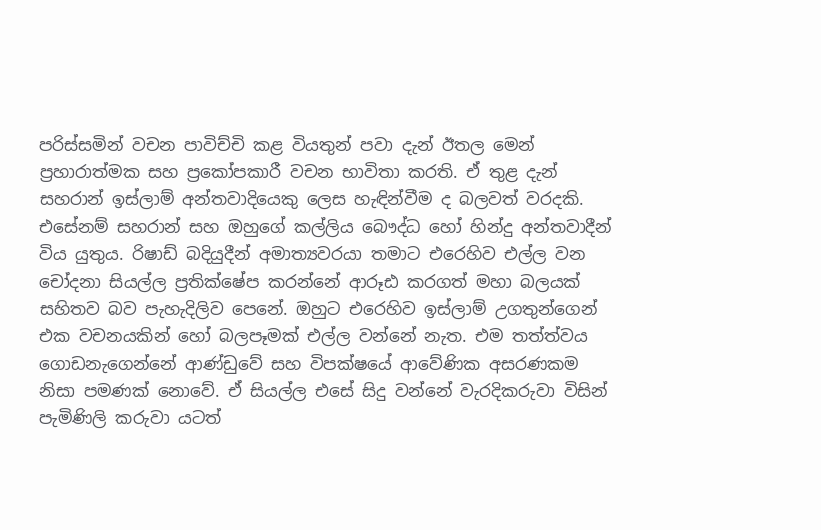පරිස්සමින් වචන පාවිච්චි කළ වියතුන් පවා දැන් ඊතල මෙන් ප්‍රහාරාත්මක සහ ප්‍රකෝපකාරී වචන භාවිතා කරති. ඒ තුළ දැන් සහරාන් ඉස්ලාම් අන්තවාදියෙකු ලෙස හැඳින්වීම ද බලවත් වරදකි. එසේනම් සහරාන් සහ ඔහුගේ කල්ලිය බෞද්ධ හෝ හින්දු අන්තවාදීන් විය යුතුය. රිෂාඩ් බදියුදීන් අමාත්‍යවරයා තමාට එරෙහිව එල්ල වන චෝදනා සියල්ල ප්‍රතික්ෂේප කරන්නේ ආරූඪ කරගත් මහා බලයක් සහිතව බව පැහැදිලිව පෙනේ. ඔහුට එරෙහිව ඉස්ලාම් උගතුන්ගෙන් එක වචනයකින් හෝ බලපෑමක් එල්ල වන්නේ නැත. එම තත්ත්වය ගොඩනැගෙන්නේ ආණ්ඩුවේ සහ විපක්ෂයේ ආවේණික අසරණකම නිසා පමණක් නොවේ. ඒ සියල්ල එසේ සිදු වන්නේ වැරදිකරුවා විසින් පැමිණිලි කරුවා යටත්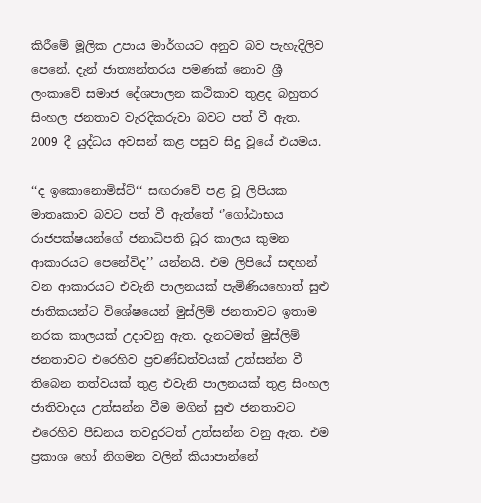කිරීමේ මූලික උපාය මාර්ගයට අනුව බව පැහැදිලිව පෙනේ. දැන් ජාත්‍යන්තරය පමණක් නොව ශ්‍රී ලංකාවේ සමාජ දේශපාලන කථිකාව තුළද බහුතර සිංහල ජනතාව වැරදිකරුවා බවට පත් වී ඇත. 2009 දී යුද්ධය අවසන් කළ පසුව සිදු වූයේ එයමය.

‘‘ද ඉකොනොමිස්ට්‘‘ සඟරාවේ පළ වූ ලිපියක මාතෘකාව බවට පත් වී ඇත්තේ ‘’ගෝඨාභය රාජපක්ෂයන්ගේ ජනාධිපති ධූර කාලය කුමන ආකාරයට පෙනේවිද’’ යන්නයි. එම ලිපියේ සඳහන් වන ආකාරයට එවැනි පාලනයක් පැමිණියහොත් සුළු ජාතිකයන්ට විශේෂයෙන් මුස්ලිම් ජනතාවට ඉතාම නරක කාලයක් උදාවනු ඇත. දැනටමත් මුස්ලිම් ජනතාවට එරෙහිව ප්‍රචණ්ඩත්වයක් උත්සන්න වී තිබෙන තත්වයක් තුළ එවැනි පාලනයක් තුළ සිංහල ජාතිවාදය උත්සන්න වීම මගින් සුළු ජනතාවට එරෙහිව පීඩනය තවදුරටත් උත්සන්න වනු ඇත. එම ප්‍රකාශ හෝ නිගමන වලින් කියාපාන්නේ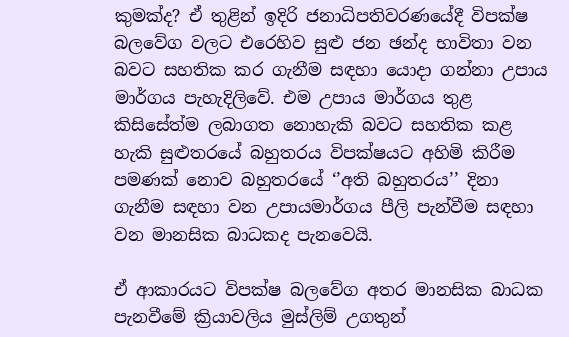කුමක්ද? ඒ තුළින් ඉදිරි ජනාධිපතිවරණයේදී විපක්ෂ බලවේග වලට එරෙහිව සුළු ජන ඡන්ද භාවිතා වන බවට සහතික කර ගැනීම සඳහා යොදා ගන්නා උපාය මාර්ගය පැහැදිලිවේ. එම උපාය මාර්ගය තුළ කිසිසේත්ම ලබාගත නොහැකි බවට සහතික කළ හැකි සුළුතරයේ බහුතරය විපක්ෂයට අහිමි කිරීම පමණක් නොව බහුතරයේ ‘’අති බහුතරය’’ දිනා ගැනීම සඳහා වන උපායමාර්ගය පීලි පැන්වීම සඳහා වන මානසික බාධකද පැනවෙයි.

ඒ ආකාරයට විපක්ෂ බලවේග අතර මානසික බාධක පැනවීමේ ක්‍රියාවලිය මුස්ලිම් උගතුන්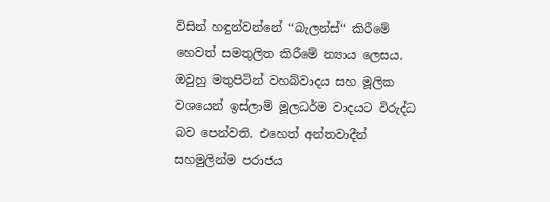විසින් හඳුන්වන්නේ ‘‘බැලන්ස්‘‘ කිරීමේ හෙවත් සමතුලිත කිරීමේ න්‍යාය ලෙසය. ඔවුහු මතුපිටින් වහබ්වාදය සහ මූලික වශයෙන් ඉස්ලාම් මූලධර්ම වාදයට විරුද්ධ බව පෙන්වති. එහෙත් අන්තවාදීන් සහමුලින්ම පරාජය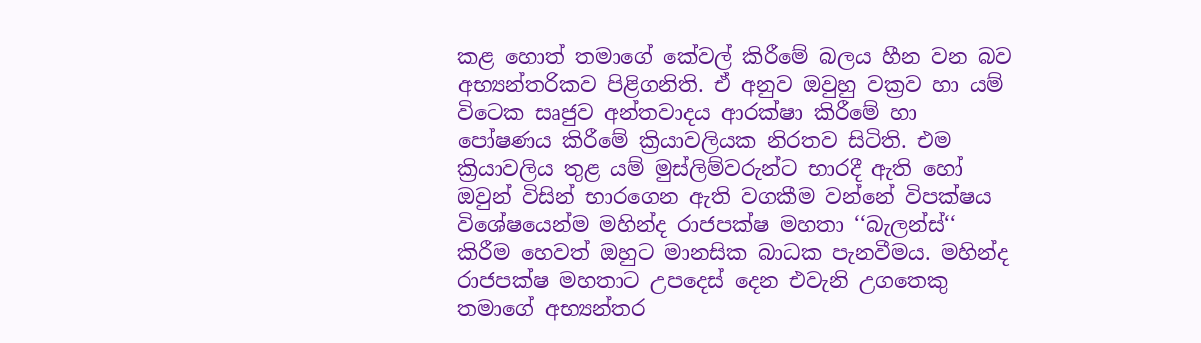කළ හොත් තමාගේ කේවල් කිරීමේ බලය හීන වන බව අභ්‍යන්තරිකව පිළිගනිති. ඒ අනුව ඔවුහු වක්‍රව හා යම් විටෙක සෘජුව අන්තවාදය ආරක්ෂා කිරීමේ හා පෝෂණය කිරීමේ ක්‍රියාවලියක නිරතව සිටිති. එම ක්‍රියාවලිය තුළ යම් මුස්ලිම්වරුන්ට භාරදී ඇති හෝ ඔවුන් විසින් භාරගෙන ඇති වගකීම වන්නේ විපක්ෂය විශේෂයෙන්ම මහින්ද රාජපක්ෂ මහතා ‘‘බැලන්ස්‘‘ කිරීම හෙවත් ඔහුට මානසික බාධක පැනවීමය. මහින්ද රාජපක්ෂ මහතාට උපදෙස් දෙන එවැනි උගතෙකු තමාගේ අභ්‍යන්තර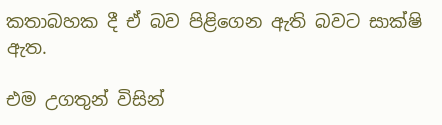කතාබහක දී ඒ බව පිළිගෙන ඇති බවට සාක්ෂි ඇත.

එම උගතුන් විසින්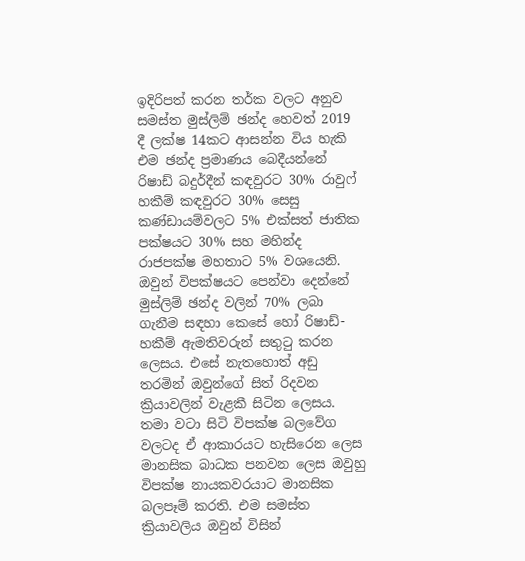ඉදිරිපත් කරන තර්ක වලට අනුව සමස්ත මුස්ලිම් ඡන්ද හෙවත් 2019 දී ලක්ෂ 14කට ආසන්න විය හැකි එම ඡන්ද ප්‍රමාණය බෙදීයන්නේ රිෂාඩ් බදුර්දීන් කඳවුරට 30% රාවුෆ් හකීම් කඳවුරට 30% සෙසු කණ්ඩායම්වලට 5% එක්සත් ජාතික පක්ෂයට 30% සහ මහින්ද රාජපක්ෂ මහතාට 5% වශයෙනි. ඔවුන් විපක්ෂයට පෙන්වා දෙන්නේ මුස්ලිම් ඡන්ද වලින් 70% ලබා ගැනීම සඳහා කෙසේ හෝ රිෂාඩ්- හකීම් ඇමතිවරුන් සතුටු කරන ලෙසය. එසේ නැතහොත් අඩු තරමින් ඔවුන්ගේ සිත් රිදවන ක්‍රියාවලින් වැළකී සිටින ලෙසය. තමා වටා සිටි විපක්ෂ බලවේග වලටද ඒ ආකාරයට හැසිරෙන ලෙස මානසික බාධක පනවන ලෙස ඔවුහු විපක්ෂ නායකවරයාට මානසික බලපෑම් කරති. එම සමස්ත ක්‍රියාවලිය ඔවුන් විසින්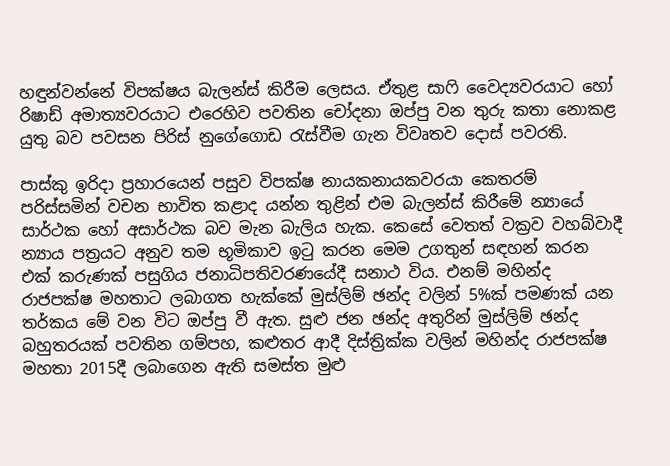හඳුන්වන්නේ විපක්ෂය බැලන්ස් කිරීම ලෙසය. ඒතුළ සාෆි වෛද්‍යවරයාට හෝ රිෂාඩ් අමාත්‍යවරයාට එරෙහිව පවතින චෝදනා ඔප්පු වන තුරු කතා නොකළ යුතු බව පවසන පිරිස් නුගේගොඩ රැස්වීම ගැන විවෘතව දොස් පවරති.

පාස්කු ඉරිදා ප්‍රහාරයෙන් පසුව විපක්ෂ නායකනායකවරයා කෙතරම් පරිස්සමින් වචන භාවිත කළාද යන්න තුළින් එම බැලන්ස් කිරීමේ න්‍යායේ සාර්ථක හෝ අසාර්ථක බව මැන බැලිය හැක. කෙසේ වෙතත් වක්‍රව වහබ්වාදී න්‍යාය පත්‍රයට අනුව තම භූමිකාව ඉටු කරන මෙම උගතුන් සඳහන් කරන එක් කරුණක් පසුගිය ජනාධිපතිවරණයේදී සනාථ විය. එනම් මහින්ද රාජපක්ෂ මහතාට ලබාගත හැක්කේ මුස්ලිම් ඡන්ද වලින් 5%ක් පමණක් යන තර්කය මේ වන විට ඔප්පු වී ඇත. සුළු ජන ඡන්ද අතුරින් මුස්ලිම් ඡන්ද බහුතරයක් පවතින ගම්පහ, කළුතර ආදී දිස්ත්‍රික්ක වලින් මහින්ද රාජපක්ෂ මහතා 2015දී ලබාගෙන ඇති සමස්ත මුළු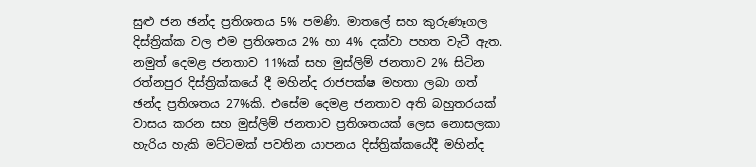සුළු ජන ඡන්ද ප්‍රතිශතය 5% පමණි. මාතලේ සහ කුරුණෑගල දිස්ත්‍රික්ක වල එම ප්‍රතිශතය 2% හා 4% දක්වා පහත වැටී ඇත. නමුත් දෙමළ ජනතාව 11%ක් සහ මුස්ලිම් ජනතාව 2% සිටින රත්නපුර දිස්ත්‍රික්කයේ දී මහින්ද රාජපක්ෂ මහතා ලබා ගත් ඡන්ද ප්‍රතිශතය 27%කි. එසේම දෙමළ ජනතාව අති බහුතරයක් වාසය කරන සහ මුස්ලිම් ජනතාව ප්‍රතිශතයක් ලෙස නොසලකා හැරිය හැකි මට්ටමක් පවතින යාපනය දිස්ත්‍රික්කයේදී මහින්ද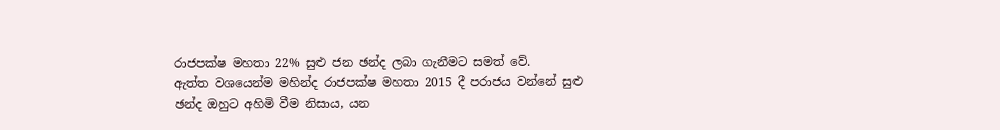රාජපක්ෂ මහතා 22% සුළු ජන ඡන්ද ලබා ගැනීමට සමත් වේ.
ඇත්ත වශයෙන්ම මහින්ද රාජපක්ෂ මහතා 2015 දී පරාජය වන්නේ සුළු ඡන්ද ඔහුට අහිමි වීම නිසාය, යන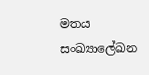මතය සංඛ්‍යාලේඛන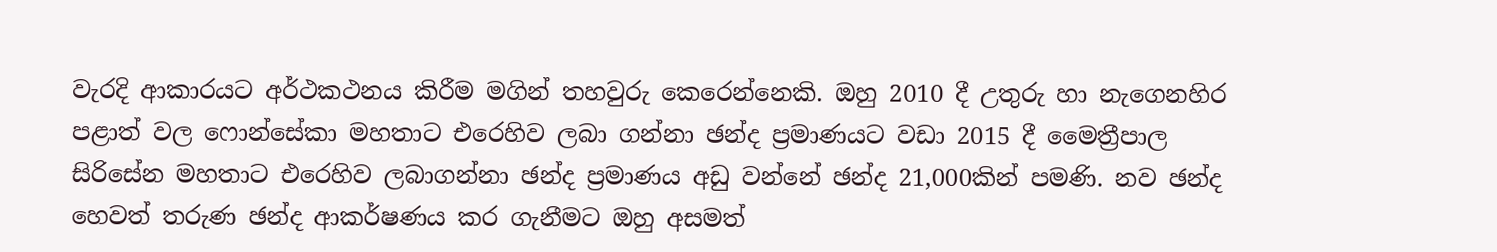වැරදි ආකාරයට අර්ථකථනය කිරීම මගින් තහවුරු කෙරෙන්නෙකි. ඔහු 2010 දී උතුරු හා නැගෙනහිර පළාත් වල ෆොන්සේකා මහතාට එරෙහිව ලබා ගන්නා ඡන්ද ප්‍රමාණයට වඩා 2015 දී මෛත්‍රීපාල සිරිසේන මහතාට එරෙහිව ලබාගන්නා ඡන්ද ප්‍රමාණය අඩු වන්නේ ඡන්ද 21,000කින් පමණි. නව ඡන්ද හෙවත් තරුණ ඡන්ද ආකර්ෂණය කර ගැනීමට ඔහු අසමත්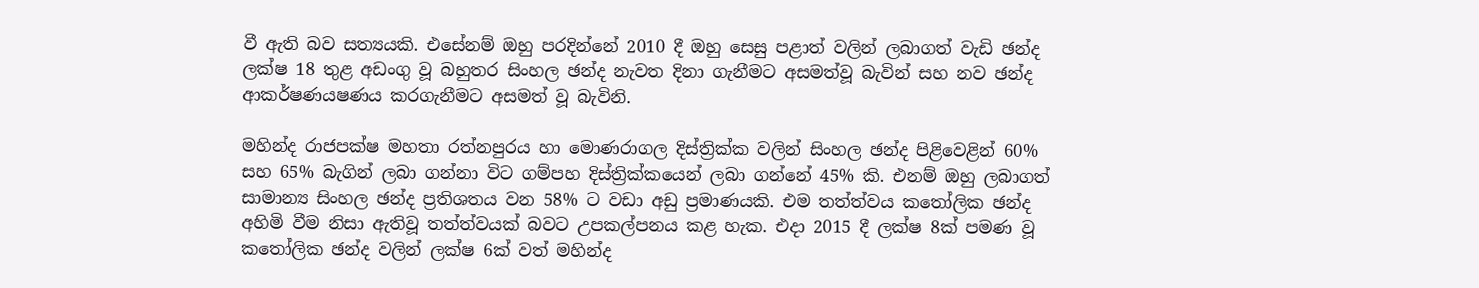වී ඇති බව සත්‍යයකි. එසේනම් ඔහු පරදින්නේ 2010 දී ඔහු සෙසු පළාත් වලින් ලබාගත් වැඩි ඡන්ද ලක්ෂ 18 තුළ අඩංගු වූ බහුතර සිංහල ඡන්ද නැවත දිනා ගැනීමට අසමත්වූ බැවින් සහ නව ඡන්ද ආකර්ෂණයෂණය කරගැනීමට අසමත් වූ බැවිනි.

මහින්ද රාජපක්ෂ මහතා රත්නපුරය හා මොණරාගල දිස්ත්‍රික්ක වලින් සිංහල ඡන්ද පිළිවෙළින් 60% සහ 65% බැගින් ලබා ගන්නා විට ගම්පහ දිස්ත්‍රික්කයෙන් ලබා ගන්නේ 45% කි. එනම් ඔහු ලබාගත් සාමාන්‍ය සිංහල ඡන්ද ප්‍රතිශතය වන 58% ට වඩා අඩු ප්‍රමාණයකි. එම තත්ත්වය කතෝලික ඡන්ද අහිමි වීම නිසා ඇතිවූ තත්ත්වයක් බවට උපකල්පනය කළ හැක. එදා 2015 දී ලක්ෂ 8ක් පමණ වූ කතෝලික ඡන්ද වලින් ලක්ෂ 6ක් වත් මහින්ද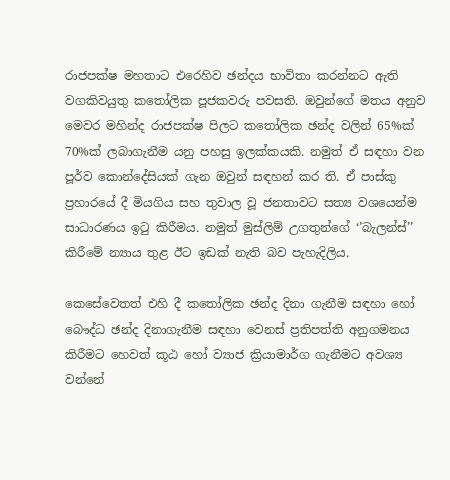රාජපක්ෂ මහතාට එරෙහිව ඡන්දය භාවිතා කරන්නට ඇති වගකිවයුතු කතෝලික පූජකවරු පවසති. ඔවුන්ගේ මතය අනුව මෙවර මහින්ද රාජපක්ෂ පිලට කතෝලික ඡන්ද වලින් 65%ක් 70%ක් ලබාගැනීම යනු පහසු ඉලක්කයකි. නමුත් ඒ සඳහා වන පූර්ව කොන්දේසියක් ගැන ඔවුන් සඳහන් කර ති. ඒ පාස්කු ප්‍රහාරයේ දී මියගිය සහ තුවාල වූ ජනතාවට සත්‍ය වශයෙන්ම සාධාරණය ඉටු කිරීමය. නමුත් මුස්ලිම් උගතුන්ගේ ‘’බැලන්ස්’’ කිරීමේ න්‍යාය තුළ ඊට ඉඩක් නැති බව පැහැදිලිය.

කෙසේවෙතත් එහි දී කතෝලික ඡන්ද දිනා ගැනීම සඳහා හෝ බෞද්ධ ඡන්ද දිනාගැනීම සඳහා වෙනස් ප්‍රතිපත්ති අනුගමනය කිරීමට හෙවත් කූඨ හෝ ව්‍යාජ ක්‍රියාමාර්ග ගැනීමට අවශ්‍ය වන්නේ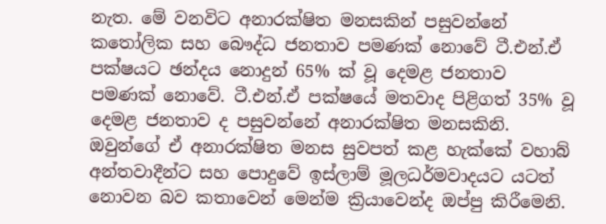නැත. මේ වනවිට අනාරක්ෂිත මනසකින් පසුවන්නේ කතෝලික සහ බෞද්ධ ජනතාව පමණක් නොවේ ටී.එන්.ඒ පක්ෂයට ඡන්දය නොදුන් 65% ක් වූ දෙමළ ජනතාව පමණක් නොවේ. ටී.එන්.ඒ පක්ෂයේ මතවාද පිළිගත් 35% වූ දෙමළ ජනතාව ද පසුවන්නේ අනාරක්ෂිත මනසකිනි. ඔවුන්ගේ ඒ අනාරක්ෂිත මනස සුවපත් කළ හැක්කේ වහාබ් අන්තවාදීන්ට සහ පොදුවේ ඉස්ලාම් මූලධර්මවාදයට යටත් නොවන බව කතාවෙන් මෙන්ම ක්‍රියාවෙන්ද ඔප්පු කිරීමෙනි.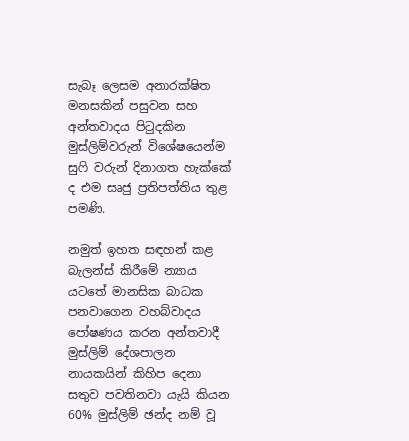සැබෑ ලෙසම අනාරක්ෂිත මනසකින් පසුවන සහ අන්තවාදය පිටුදකින මුස්ලිම්වරුන් විශේෂයෙන්ම සුෆි වරුන් දිනාගත හැක්කේ ද එම සෘජු ප්‍රතිපත්තිය තුළ පමණි.

නමුත් ඉහත සඳහන් කළ බැලන්ස් කිරීමේ න්‍යාය යටතේ මානසික බාධක පනවාගෙන වහබ්වාදය පෝෂණය කරන අන්තවාදී මුස්ලිම් දේශපාලන නායකයින් කිහිප දෙනා සතුව පවතිනවා යැයි කියන 60% මුස්ලිම් ඡන්ද නම් වූ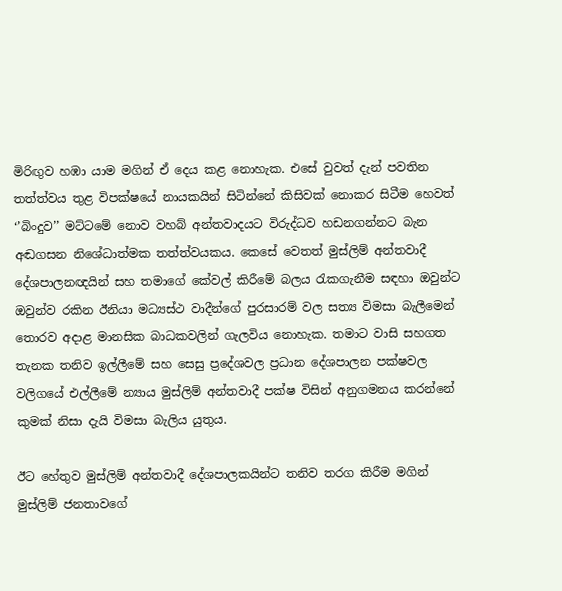මිරිඟුව හඹා යාම මගින් ඒ දෙය කළ නොහැක. එසේ වුවත් දැන් පවතින තත්ත්වය තුළ විපක්ෂයේ නායකයින් සිටින්නේ කිසිවක් නොකර සිටීම හෙවත් ‘’බිංදුව’’ මට්ටමේ නොව වහබ් අන්තවාදයට විරුද්ධව හඩනගන්නට බැන අඬගසන නිශේධාත්මක තත්ත්වයකය. කෙසේ වෙතත් මුස්ලිම් අන්තවාදී දේශපාලනඥයින් සහ තමාගේ කේවල් කිරීමේ බලය රැකගැනීම සඳහා ඔවුන්ට ඔවුන්ව රකින ඊනියා මධ්‍යස්ථ වාදීන්ගේ පුරසාරම් වල සත්‍ය විමසා බැලීමෙන් තොරව අදාළ මානසික බාධකවලින් ගැලවිය නොහැක. තමාට වාසි සහගත තැනක තනිව ඉල්ලීමේ සහ සෙසු ප්‍රදේශවල ප්‍රධාන දේශපාලන පක්ෂවල වලිගයේ එල්ලීමේ න්‍යාය මුස්ලිම් අන්තවාදී පක්ෂ විසින් අනුගමනය කරන්නේ කුමක් නිසා දැයි විමසා බැලිය යුතුය.

ඊට හේතුව මුස්ලිම් අන්තවාදී දේශපාලකයින්ට තනිව තරග කිරීම මගින් මුස්ලිම් ජනතාවගේ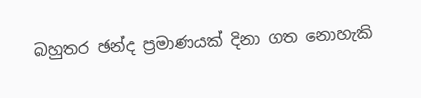බහුතර ඡන්ද ප්‍රමාණයක් දිනා ගත නොහැකි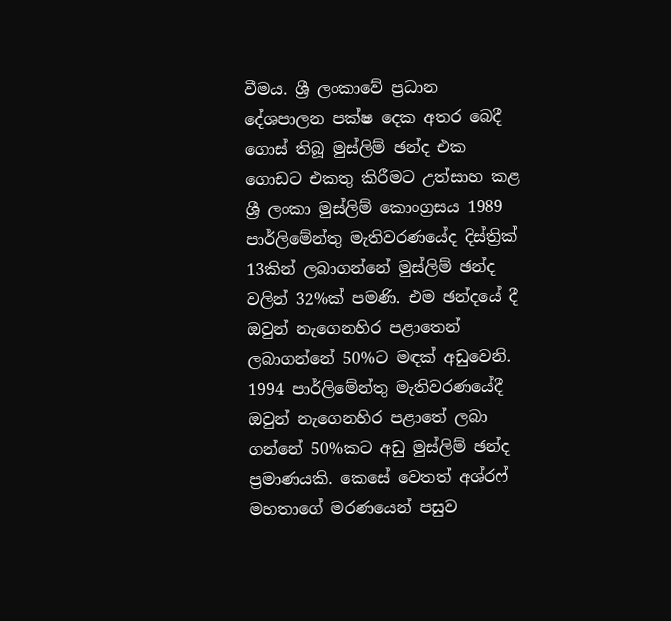වීමය. ශ්‍රී ලංකාවේ ප්‍රධාන දේශපාලන පක්ෂ දෙක අතර බෙදී ගොස් තිබූ මුස්ලිම් ඡන්ද එක ගොඩට එකතු කිරීමට උත්සාහ කළ ශ්‍රී ලංකා මුස්ලිම් කොංග්‍රසය 1989 පාර්ලිමේන්තු මැතිවරණයේද දිස්ත්‍රික් 13කින් ලබාගන්නේ මුස්ලිම් ඡන්ද වලින් 32%ක් පමණි. එම ඡන්දයේ දී ඔවුන් නැගෙනහිර පළාතෙන් ලබාගන්නේ 50%ට මඳක් අඩුවෙනි. 1994 පාර්ලිමේන්තු මැතිවරණයේදී ඔවුන් නැගෙනහිර පළාතේ ලබා ගන්නේ 50%කට අඩු මුස්ලිම් ඡන්ද ප්‍රමාණයකි. කෙසේ වෙතත් අශ්රෆ් මහතාගේ මරණයෙන් පසුව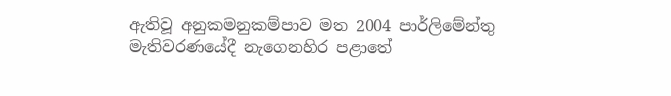ඇතිවූ අනුකමනුකම්පාව මත 2004 පාර්ලිමේන්තු මැතිවරණයේදී නැගෙනහිර පළාතේ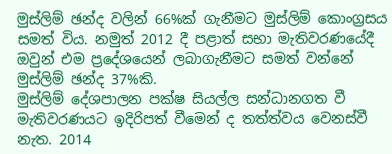මුස්ලිම් ඡන්ද වලින් 66%ක් ගැනීමට මුස්ලිම් කොංග්‍රසය සමත් විය. නමුත් 2012 දී පළාත් සභා මැතිවරණයේදී ඔවුන් එම ප්‍රදේශයෙන් ලබාගැනීමට සමත් වන්නේ මුස්ලිම් ඡන්ද 37%කි.
මුස්ලිම් දේශපාලන පක්ෂ සියල්ල සන්ධානගත වී මැතිවරණයට ඉදිරිපත් වීමෙන් ද තත්ත්වය වෙනස්වී නැත. 2014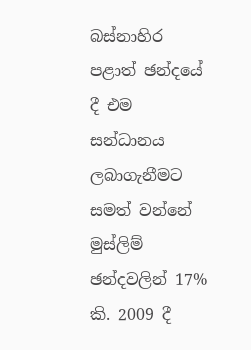බස්නාහිර පළාත් ඡන්දයේ දී එම සන්ධානය ලබාගැනීමට සමත් වන්නේ මුස්ලිම් ඡන්දවලින් 17% කි. 2009 දී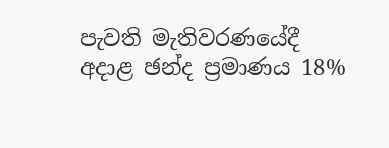පැවති මැතිවරණයේදී අදාළ ඡන්ද ප්‍රමාණය 18%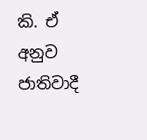කි. ඒ අනුව ජාතිවාදී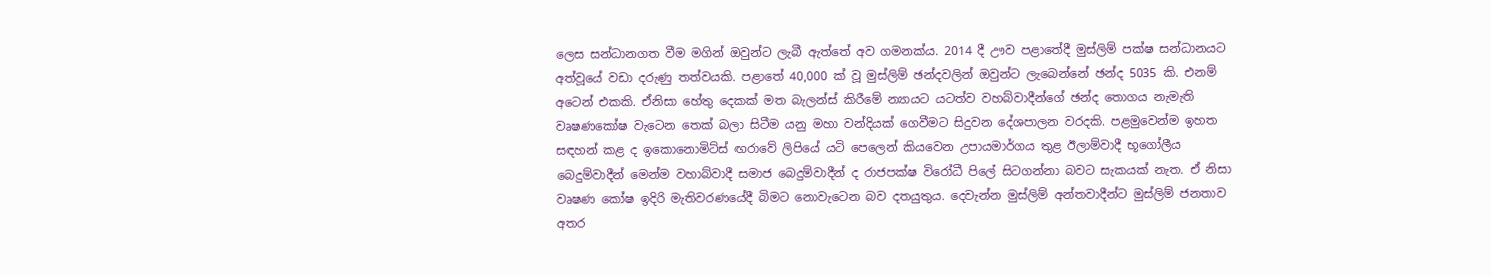ලෙස සන්ධානගත වීම මගින් ඔවුන්ට ලැබී ඇත්තේ අව ගමනක්ය. 2014 දී ඌව පළාතේදී මුස්ලිම් පක්ෂ සන්ධානයට අත්වූයේ වඩා දරුණු තත්වයකි. පළාතේ 40,000 ක් වූ මුස්ලිම් ඡන්දවලින් ඔවුන්ට ලැබෙන්නේ ඡන්ද 5035 කි. එනම් අටෙන් එකකි. ඒනිසා හේතු දෙකක් මත බැලන්ස් කිරීමේ න්‍යායට යටත්ව වහබ්වාදීන්ගේ ඡන්ද තොගය නැමැති වෘෂණකෝෂ වැටෙන තෙක් බලා සිටීම යනු මහා වන්දියක් ගෙවීමට සිදුවන දේශපාලන වරදකි. පළමුවෙන්ම ඉහත සඳහන් කළ ද ඉකොනොමිට්ස් ඟරාවේ ලිපියේ යටි පෙලෙන් කියවෙන උපායමාර්ගය තුළ ඊලාම්වාදී භූගෝලීය බෙදුම්වාදීන් මෙන්ම වහාබ්වාදී සමාජ බෙදුම්වාදීන් ද රාජපක්ෂ විරෝධී පිලේ සිටගන්නා බවට සැකයක් නැත. ඒ නිසා වෘෂණ කෝෂ ඉදිරි මැතිවරණයේදී බිමට නොවැටෙන බව දතයුතුය. දෙවැන්න මුස්ලිම් අන්තවාදීන්ට මුස්ලිම් ජනතාව අතර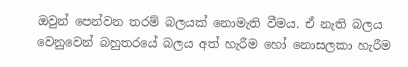ඔවුන් පෙන්වන තරම් බලයක් නොමැති වීමය. ඒ නැති බලය වෙනුවෙන් බහුතරයේ බලය අත් හැරීම හෝ නොසලකා හැරීම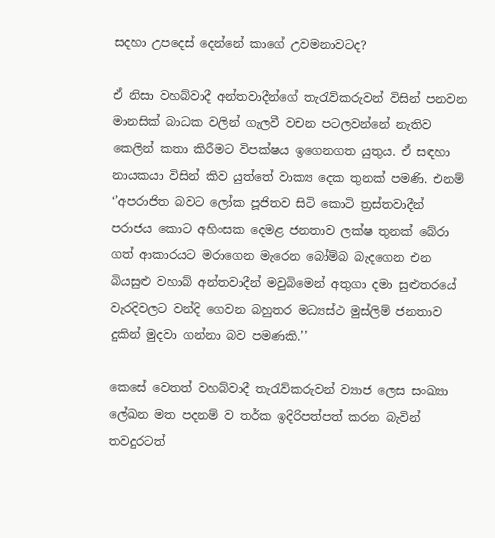සදහා උපදෙස් දෙන්නේ කාගේ උවමනාවටද?

ඒ නිසා වහබ්වාදී අන්තවාදීන්ගේ තැරැව්කරුවන් විසින් පනවන මානසික් බාධක වලින් ගැලවී වචන පටලවන්නේ නැතිව කෙලින් කතා කිරීමට විපක්ෂය ඉගෙනගත යුතුය. ඒ සඳහා නායකයා විසින් කිව යුත්තේ වාක්‍ය දෙක තුනක් පමණි. එනම් ‘’අපරාජිත බවට ලෝක පූජිතව සිටි කොටි ත්‍රස්තවාදීන් පරාජය කොට අහිංසක දෙමළ ජනතාව ලක්ෂ තුනක් බේරා ගත් ආකාරයට මරාගෙන මැරෙන බෝම්බ බැදගෙන එන බියසුළු වහාබ් අන්තවාදීන් මවුබිමෙන් අතුගා දමා සුළුතරයේ වැරදිවලට වන්දි ගෙවන බහුතර මධ්‍යස්ථ මුස්ලිම් ජනතාව දුකින් මුදවා ගන්නා බව පමණකි.’’

කෙසේ වෙතත් වහබ්වාදී තැරැව්කරුවන් ව්‍යාජ ලෙස සංඛ්‍යා ලේඛන මත පදනම් ව තර්ක ඉදිරිපත්පත් කරන බැවින් තවදුරටත්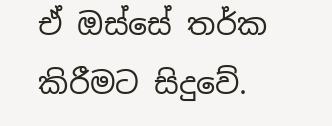ඒ ඔස්සේ තර්ක කිරීමට සිදුවේ.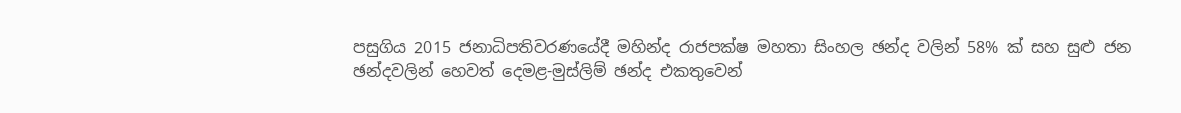පසුගිය 2015 ජනාධිපතිවරණයේදී මහින්ද රාජපක්ෂ මහතා සිංහල ඡන්ද වලින් 58% ක් සහ සුළු ජන ඡන්දවලින් හෙවත් දෙමළ-මුස්ලිම් ඡන්ද එකතුවෙන්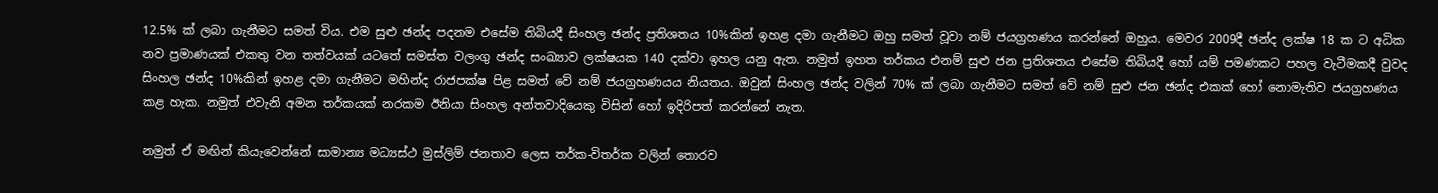12.5% ක් ලබා ගැනීමට සමත් විය. එම සුළු ඡන්ද පදනම එසේම තිබියදී සිංහල ඡන්ද ප්‍රතිශතය 10%කින් ඉහළ දමා ගැනීමට ඔහු සමත් වූවා නම් ජයග්‍රහණය කරන්නේ ඔහුය. මෙවර 2009දී ඡන්ද ලක්ෂ 18 ක ට අධික නව ප්‍රමාණයක් එකතු වන තත්වයක් යටතේ සමස්ත වලංගු ඡන්ද සංඛ්‍යාව ලක්ෂයක 140 දක්වා ඉහල යනු ඇත. නමුත් ඉහත තර්කය එනම් සුළු ජන ප්‍රතිශතය එසේම තිබියදී හෝ යම් පමණකට පහල වැටීමකදී වුවද සිංහල ඡන්ද 10%කින් ඉහළ දමා ගැනීමට මහින්ද රාජපක්ෂ පිළ සමත් වේ නම් ජයග්‍රහණයය නියතය. ඔවුන් සිංහල ඡන්ද වලින් 70% ක් ලබා ගැනීමට සමත් වේ නම් සුළු ජන ඡන්ද එකක් හෝ නොමැතිව ජයග්‍රහණය කළ හැක. නමුත් එවැනි අමන තර්කයක් නරකම ඊනියා සිංහල අන්තවාදියෙකු විසින් හෝ ඉදිරිපත් කරන්නේ නැත.

නමුත් ඒ මඟින් කියැවෙන්නේ සාමාන්‍ය මධ්‍යස්ථ මුස්ලිම් ජනතාව ලෙස තර්ක-විතර්ක වලින් තොරව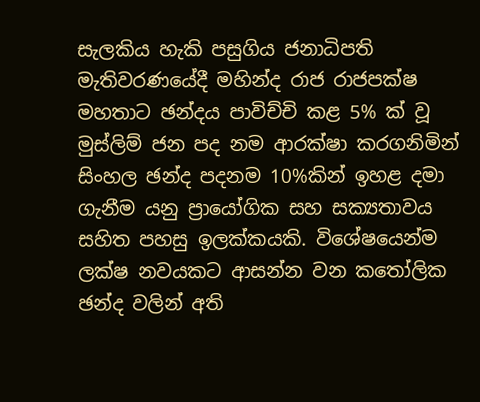සැලකිය හැකි පසුගිය ජනාධිපති මැතිවරණයේදී මහින්ද රාජ රාජපක්ෂ මහතාට ඡන්දය පාවිච්චි කළ 5% ක් වූ මුස්ලිම් ජන පද නම ආරක්ෂා කරගනිමින් සිංහල ඡන්ද පදනම 10%කින් ඉහළ දමා ගැනීම යනු ප්‍රායෝගික සහ සක්‍යතාවය සහිත පහසු ඉලක්කයකි. විශේෂයෙන්ම ලක්ෂ නවයකට ආසන්න වන කතෝලික ඡන්ද වලින් අති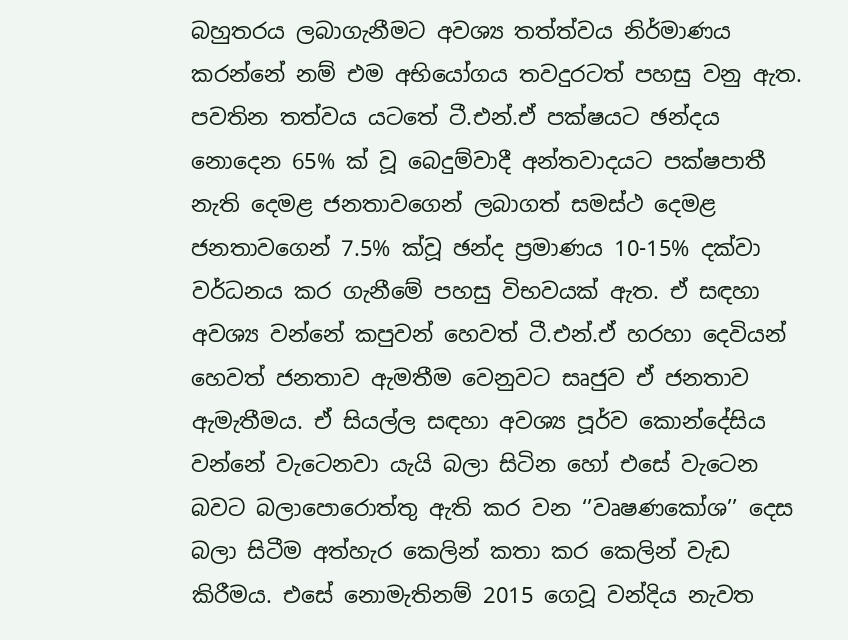බහුතරය ලබාගැනීමට අවශ්‍ය තත්ත්වය නිර්මාණය කරන්නේ නම් එම අභියෝගය තවදුරටත් පහසු වනු ඇත. පවතින තත්වය යටතේ ටී.එන්.ඒ පක්ෂයට ඡන්දය නොදෙන 65% ක් වූ බෙදුම්වාදී අන්තවාදයට පක්ෂපාතී නැති දෙමළ ජනතාවගෙන් ලබාගත් සමස්ථ දෙමළ ජනතාවගෙන් 7.5% ක්වූ ඡන්ද ප්‍රමාණය 10-15% දක්වා වර්ධනය කර ගැනීමේ පහසු විභවයක් ඇත. ඒ සඳහා අවශ්‍ය වන්නේ කපුවන් හෙවත් ටී.එන්.ඒ හරහා දෙවියන් හෙවත් ජනතාව ඇමතීම වෙනුවට සෘජුව ඒ ජනතාව ඇමැතීමය. ඒ සියල්ල සඳහා අවශ්‍ය පූර්ව කොන්දේසිය වන්නේ වැටෙනවා යැයි බලා සිටින හෝ එසේ වැටෙන බවට බලාපොරොත්තු ඇති කර වන ‘’වෘෂණකෝශ’’ දෙස බලා සිටීම අත්හැර කෙලින් කතා කර කෙලින් වැඩ කිරීමය. එසේ නොමැතිනම් 2015 ගෙවූ වන්දිය නැවත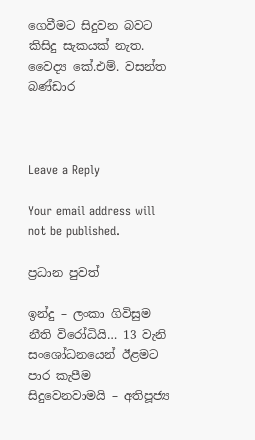ගෙවීමට සිදුවන බවට කිසිදු සැකයක් නැත.
වෛද්‍ය කේ.එම්. වසන්ත බණ්ඩාර



Leave a Reply

Your email address will not be published.

ප්‍රධාන පුවත්

ඉන්දු – ලංකා ගිවිසුම නීති විරෝධියි… 13 වැනි සංශෝධනයෙන් ඊළමට පාර කැපීම සිදුවෙනවාමයි – අතිපූජ්‍ය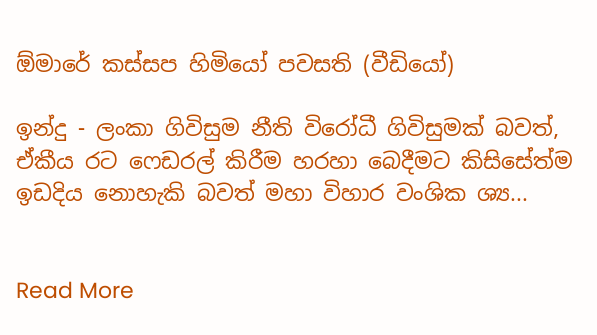ඕමාරේ කස්සප හිමියෝ පවසති (වීඩියෝ)

ඉන්දු - ලංකා ගිවිසුම නීති විරෝධී ගිවිසුමක් බවත්, ඒකීය රට ෆෙඩරල් කිරීම හරහා බෙදීමට කිසිසේත්ම ඉඩදිය නොහැකි බවත් මහා විහාර වංශික ශ්‍ය...


Read More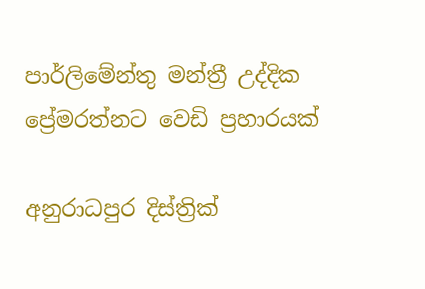පාර්ලිමේන්තු මන්ත්‍රී උද්දික ප්‍රේමරත්නට වෙඩි ප්‍රහාරයක්

අනුරාධපුර දිස්ත්‍රික්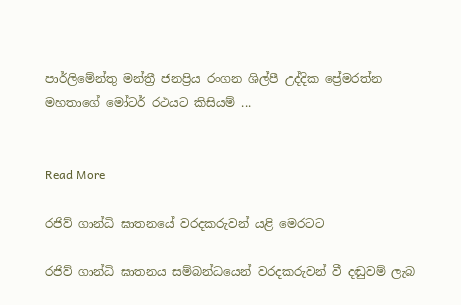පාර්ලිමේන්තු මන්ත්‍රී ජනප්‍රිය රංගන ශිල්පී උද්දික ප්‍රේමරත්න මහතාගේ මෝටර් රථයට කිසියම් ...


Read More

රජිව් ගාන්ධි ඝාතනයේ වරදකරුවන් යළි මෙරටට

රජිව් ගාන්ධි ඝාතනය සම්බන්ධයෙන් වරදකරුවන් වී දඬුවම් ලැබ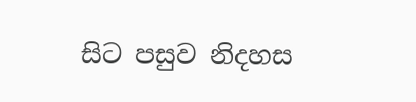සිට පසුව නිදහස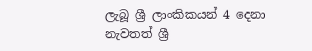ලැබූ ශ්‍රී ලාංකිකයන් 4 දෙනා නැවතත් ශ්‍රී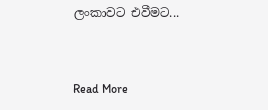ලංකාවට එවීමට...


Read More